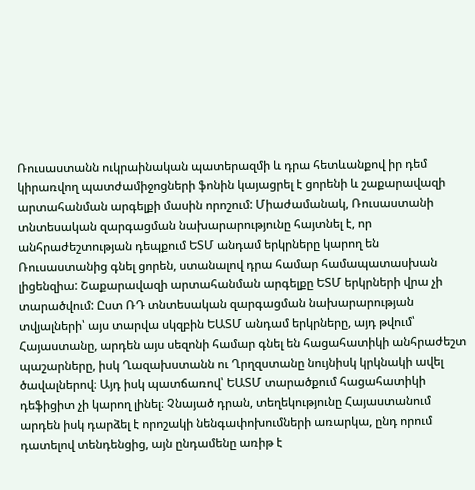Ռուսաստանն ուկրաինական պատերազմի և դրա հետևանքով իր դեմ կիրառվող պատժամիջոցների ֆոնին կայացրել է ցորենի և շաքարավազի արտահանման արգելքի մասին որոշում: Միաժամանակ, Ռուսաստանի տնտեսական զարգացման նախարարությունը հայտնել է, որ անհրաժեշտության դեպքում ԵՏՄ անդամ երկրները կարող են Ռուսաստանից գնել ցորեն, ստանալով դրա համար համապատասխան լիցենզիա: Շաքարավազի արտահանման արգելքը ԵՏՄ երկրների վրա չի տարածվում: Ըստ ՌԴ տնտեսական զարգացման նախարարության տվյալների՝ այս տարվա սկզբին ԵԱՏՄ անդամ երկրները, այդ թվում՝ Հայաստանը, արդեն այս սեզոնի համար գնել են հացահատիկի անհրաժեշտ պաշարները, իսկ Ղազախստանն ու Ղրղզստանը նույնիսկ կրկնակի ավել ծավալներով։ Այդ իսկ պատճառով՝ ԵԱՏՄ տարածքում հացահատիկի դեֆիցիտ չի կարող լինել։ Չնայած դրան, տեղեկությունը Հայաստանում արդեն իսկ դարձել է որոշակի նենգափոխումների առարկա, ընդ որում դատելով տենդենցից, այն ընդամենը առիթ է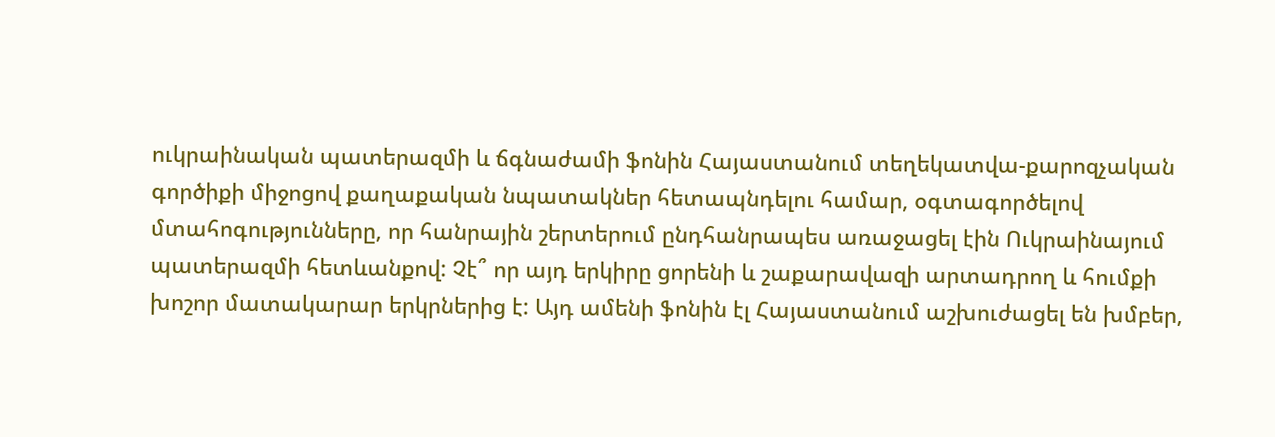ուկրաինական պատերազմի և ճգնաժամի ֆոնին Հայաստանում տեղեկատվա-քարոզչական գործիքի միջոցով քաղաքական նպատակներ հետապնդելու համար, օգտագործելով մտահոգությունները, որ հանրային շերտերում ընդհանրապես առաջացել էին Ուկրաինայում պատերազմի հետևանքով: Չէ՞ որ այդ երկիրը ցորենի և շաքարավազի արտադրող և հումքի խոշոր մատակարար երկրներից է: Այդ ամենի ֆոնին էլ Հայաստանում աշխուժացել են խմբեր,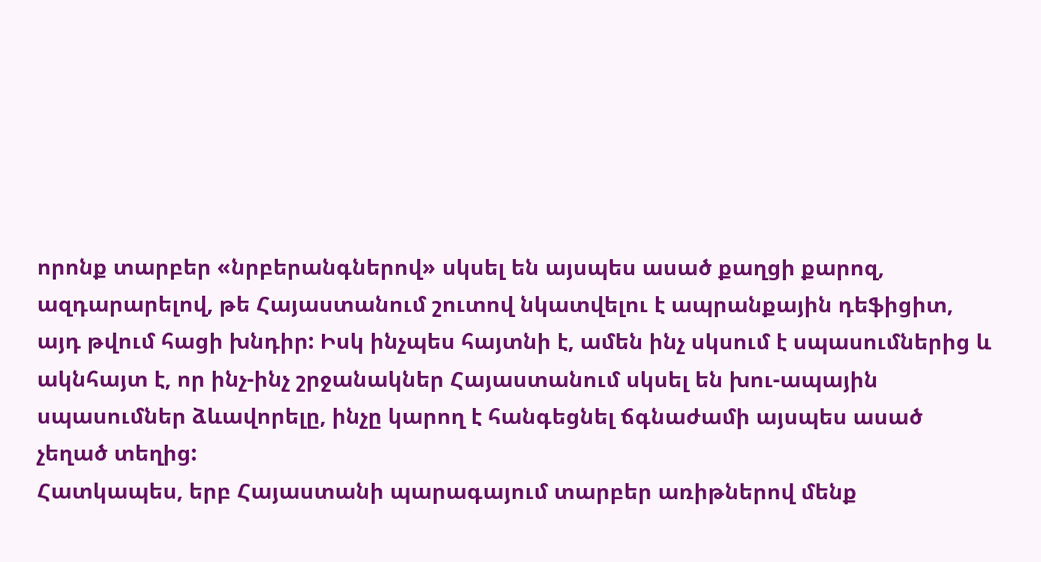որոնք տարբեր «նրբերանգներով» սկսել են այսպես ասած քաղցի քարոզ, ազդարարելով, թե Հայաստանում շուտով նկատվելու է ապրանքային դեֆիցիտ, այդ թվում հացի խնդիր: Իսկ ինչպես հայտնի է, ամեն ինչ սկսում է սպասումներից և ակնհայտ է, որ ինչ-ինչ շրջանակներ Հայաստանում սկսել են խու-ապային սպասումներ ձևավորելը, ինչը կարող է հանգեցնել ճգնաժամի այսպես ասած չեղած տեղից:
Հատկապես, երբ Հայաստանի պարագայում տարբեր առիթներով մենք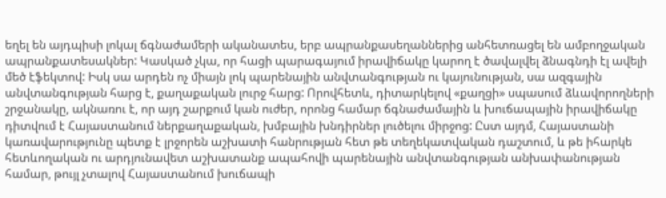եղել են այդպիսի լոկալ ճգնաժամերի ականատես, երբ ապրանքասեղաններից անհետռացել են ամբողջական ապրանքատեսակներ: Կասկած չկա, որ հացի պարագայում իրավիճակը կարող է ծավալվել ձնագնդի էլ ավելի մեծ էֆեկտով: Իսկ սա արդեն ոչ միայն լոկ պարենային անվտանգության ու կայունության, սա ազգային անվտանգության հարց է, քաղաքական լուրջ հարց: Որովհետև, դիտարկելով «քաղցի» սպասում ձևավորողների շրջանակը, ակնառու է, որ այդ շարքում կան ուժեր, որոնց համար ճգնաժամային և խուճապային իրավիճակը դիտվում է Հայաստանում ներքաղաքական, խմբային խնդիրներ լուծելու միրջոց: Ըստ այդմ, Հայաստանի կառավարությունը պետք է լրջորեն աշխատի հանրության հետ թե տեղեկատվական դաշտում, և թե իհարկե հետևողական ու արդյունավետ աշխատանք ապահովի պարենային անվտանգության անխափանության համար, թույլ չտալով Հայաստանում խուճապի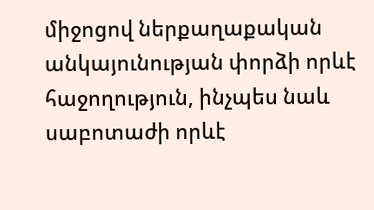միջոցով ներքաղաքական անկայունության փորձի որևէ հաջողություն, ինչպես նաև սաբոտաժի որևէ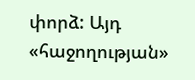փորձ: Այդ «հաջողության»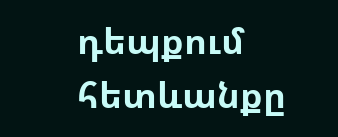դեպքում հետևանքը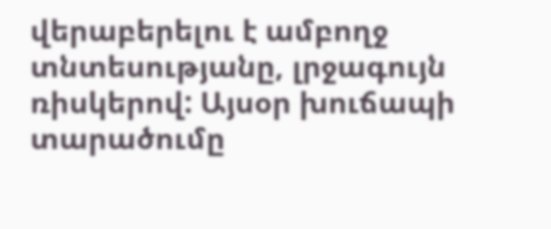վերաբերելու է ամբողջ տնտեսությանը, լրջագույն ռիսկերով: Այսօր խուճապի տարածումը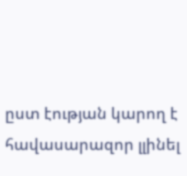ըստ էության կարող է հավասարազոր լլինել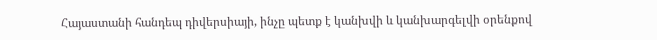Հայաստանի հանդեպ դիվերսիայի, ինչը պետք է կանխվի և կանխարգելվի օրենքով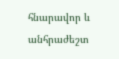հնարավոր և անհրաժեշտ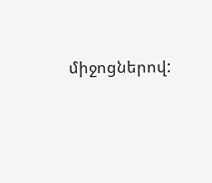միջոցներով: